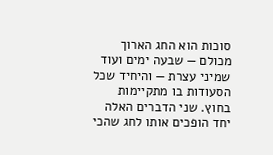סוכות הוא החג הארוך מכולם — שבעה ימים ועוד שמיני עצרת — והיחיד שכל הסעודות בו מתקיימות בחוץ. שני הדברים האלה יחד הופכים אותו לחג שהכי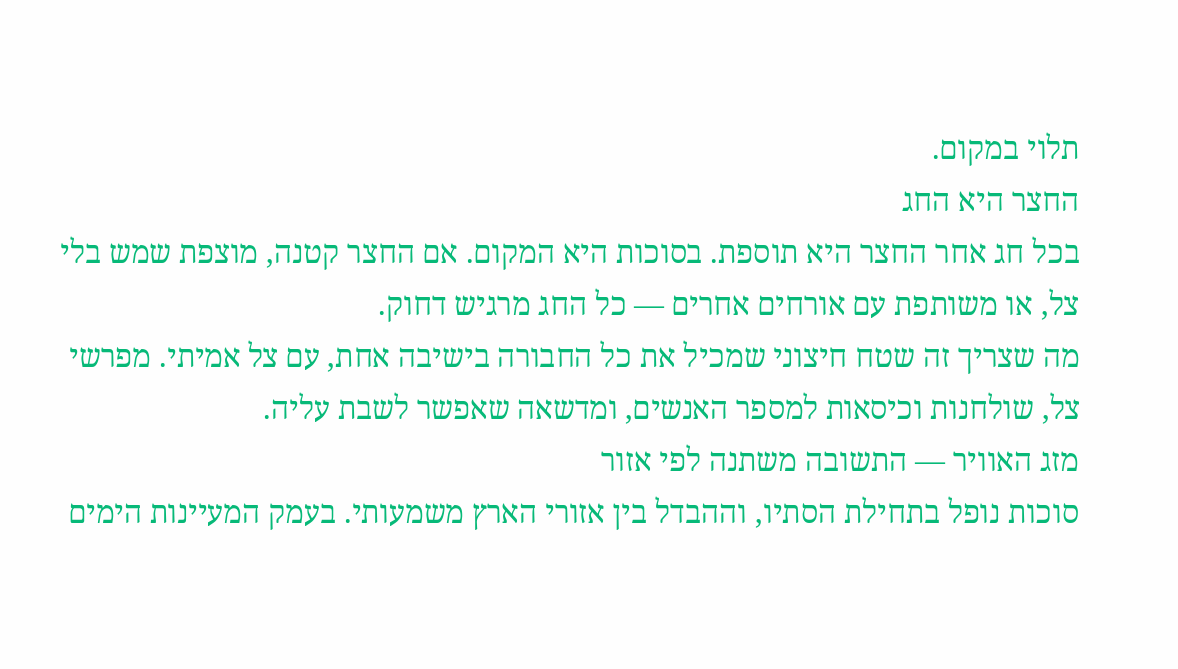תלוי במקום.
החצר היא החג
בכל חג אחר החצר היא תוספת. בסוכות היא המקום. אם החצר קטנה, מוצפת שמש בלי צל, או משותפת עם אורחים אחרים — כל החג מרגיש דחוק.
מה שצריך זה שטח חיצוני שמכיל את כל החבורה בישיבה אחת, עם צל אמיתי. מפרשי צל, שולחנות וכיסאות למספר האנשים, ומדשאה שאפשר לשבת עליה.
מזג האוויר — התשובה משתנה לפי אזור
סוכות נופל בתחילת הסתיו, וההבדל בין אזורי הארץ משמעותי. בעמק המעיינות הימים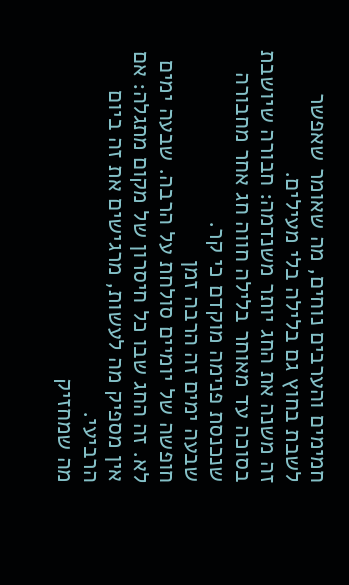חמימים והערבים נוחים, מה שאומר שאפשר לשבת בחוץ גם בלילה בלי מעילים.
זה משנה את החג יותר משנדמה: חבורה שיושבת בסוכה עד מאוחר בלילה חווה חג אחר מחבורה שנכנסת פנימה מוקדם כי קר.
שבעה ימים זה הרבה זמן
חופשה של יומיים סולחת על הרבה. שבעה ימים לא. זה החג שבו כל חיסרון של מקום מתגלה: אם אין מספיק מה לעשות, מרגישים את זה ביום הרביעי.
מה שמחזיק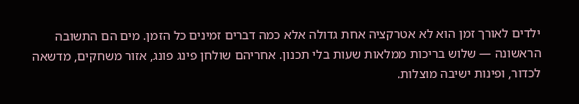ילדים לאורך זמן הוא לא אטרקציה אחת גדולה אלא כמה דברים זמינים כל הזמן. מים הם התשובה הראשונה — שלוש בריכות ממלאות שעות בלי תכנון. אחריהם שולחן פינג פונג, אזור משחקים, מדשאה לכדור, ופינות ישיבה מוצלות.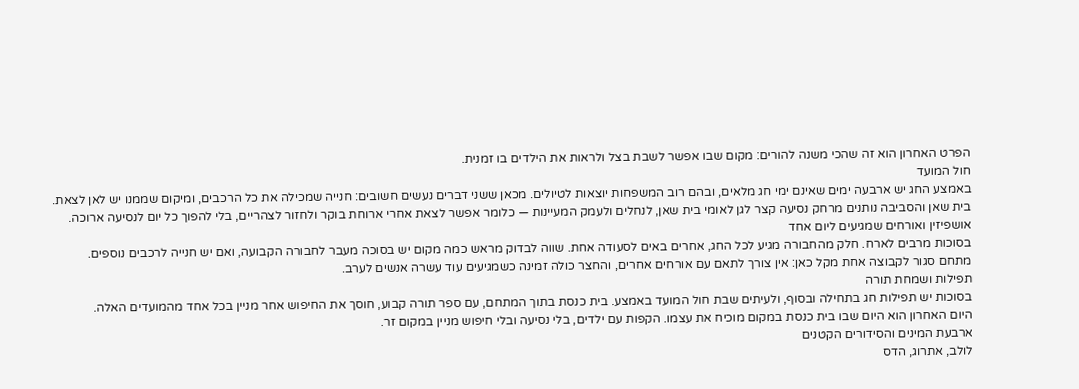הפרט האחרון הוא זה שהכי משנה להורים: מקום שבו אפשר לשבת בצל ולראות את הילדים בו זמנית.
חול המועד
באמצע החג יש ארבעה ימים שאינם ימי חג מלאים, ובהם רוב המשפחות יוצאות לטיולים. מכאן ששני דברים נעשים חשובים: חנייה שמכילה את כל הרכבים, ומיקום שממנו יש לאן לצאת.
בית שאן והסביבה נותנים מרחק נסיעה קצר לגן לאומי בית שאן, לנחלים ולעמק המעיינות — כלומר אפשר לצאת אחרי ארוחת בוקר ולחזור לצהריים, בלי להפוך כל יום לנסיעה ארוכה.
אושפיזין ואורחים שמגיעים ליום אחד
בסוכות מרבים לארח. חלק מהחבורה מגיע לכל החג, אחרים באים לסעודה אחת. שווה לבדוק מראש כמה מקום יש בסוכה מעבר לחבורה הקבועה, ואם יש חנייה לרכבים נוספים.
מתחם סגור לקבוצה אחת מקל כאן: אין צורך לתאם עם אורחים אחרים, והחצר כולה זמינה כשמגיעים עוד עשרה אנשים לערב.
תפילות ושמחת תורה
בסוכות יש תפילות חג בתחילה ובסוף, ולעיתים שבת חול המועד באמצע. בית כנסת בתוך המתחם, עם ספר תורה קבוע, חוסך את החיפוש אחר מניין בכל אחד מהמועדים האלה.
היום האחרון הוא היום שבו בית כנסת במקום מוכיח את עצמו. הקפות עם ילדים, בלי נסיעה ובלי חיפוש מניין במקום זר.
ארבעת המינים והסידורים הקטנים
לולב, אתרוג, הדס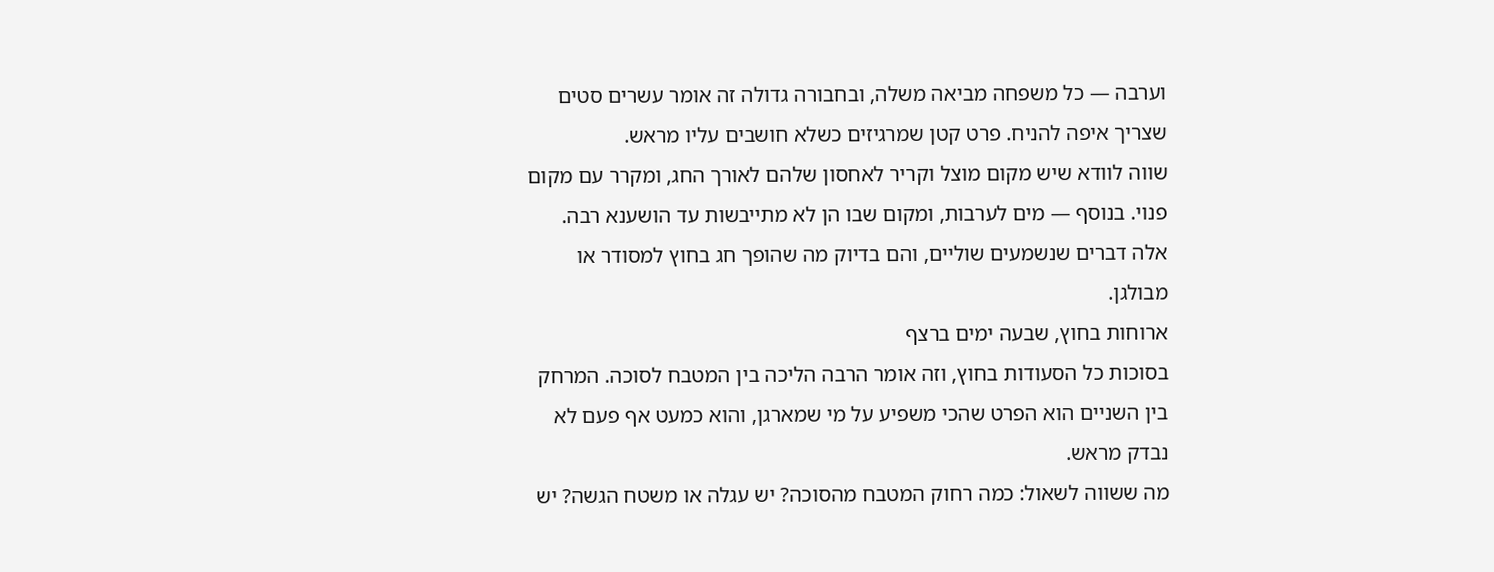וערבה — כל משפחה מביאה משלה, ובחבורה גדולה זה אומר עשרים סטים שצריך איפה להניח. פרט קטן שמרגיזים כשלא חושבים עליו מראש.
שווה לוודא שיש מקום מוצל וקריר לאחסון שלהם לאורך החג, ומקרר עם מקום פנוי. בנוסף — מים לערבות, ומקום שבו הן לא מתייבשות עד הושענא רבה.
אלה דברים שנשמעים שוליים, והם בדיוק מה שהופך חג בחוץ למסודר או מבולגן.
ארוחות בחוץ, שבעה ימים ברצף
בסוכות כל הסעודות בחוץ, וזה אומר הרבה הליכה בין המטבח לסוכה. המרחק בין השניים הוא הפרט שהכי משפיע על מי שמארגן, והוא כמעט אף פעם לא נבדק מראש.
מה ששווה לשאול: כמה רחוק המטבח מהסוכה? יש עגלה או משטח הגשה? יש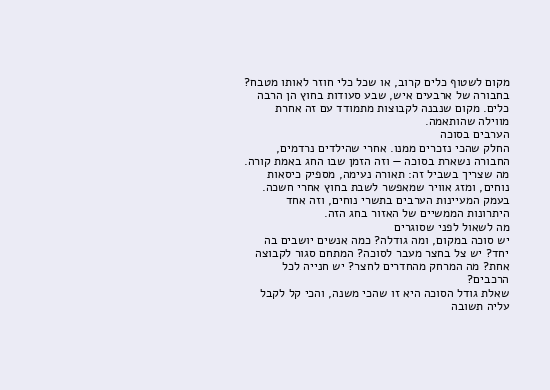מקום לשטוף כלים קרוב, או שכל כלי חוזר לאותו מטבח?
בחבורה של ארבעים איש, שבע סעודות בחוץ הן הרבה כלים. מקום שנבנה לקבוצות מתמודד עם זה אחרת מווילה שהותאמה.
הערבים בסוכה
החלק שהכי נזכרים ממנו. אחרי שהילדים נרדמים, החבורה נשארת בסוכה — וזה הזמן שבו החג באמת קורה.
מה שצריך בשביל זה: תאורה נעימה, מספיק כיסאות נוחים, ומזג אוויר שמאפשר לשבת בחוץ אחרי חשכה. בעמק המעיינות הערבים בתשרי נוחים, וזה אחד היתרונות הממשיים של האזור בחג הזה.
מה לשאול לפני שסוגרים
יש סוכה במקום, ומה גודלה? כמה אנשים יושבים בה יחד? יש צל בחצר מעבר לסוכה? המתחם סגור לקבוצה אחת? מה המרחק מהחדרים לחצר? יש חנייה לכל הרכבים?
שאלת גודל הסוכה היא זו שהכי משנה, והכי קל לקבל עליה תשובה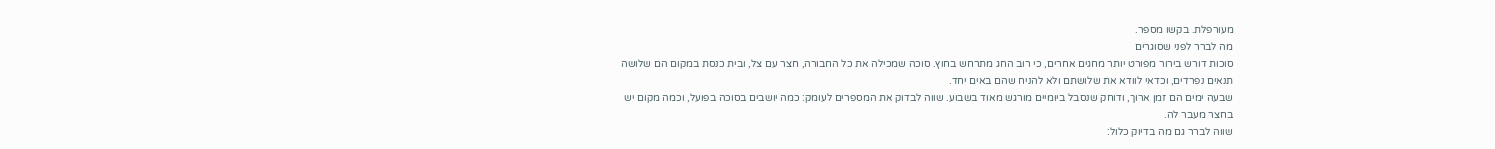מעורפלת. בקשו מספר.
מה לברר לפני שסוגרים
סוכות דורש בירור מפורט יותר מחגים אחרים, כי רוב החג מתרחש בחוץ. סוכה שמכילה את כל החבורה, חצר עם צל, ובית כנסת במקום הם שלושה תנאים נפרדים, וכדאי לוודא את שלושתם ולא להניח שהם באים יחד.
שבעה ימים הם זמן ארוך, ודוחק שנסבל ביומיים מורגש מאוד בשבוע. שווה לבדוק את המספרים לעומק: כמה יושבים בסוכה בפועל, וכמה מקום יש בחצר מעבר לה.
שווה לברר גם מה בדיוק כלול: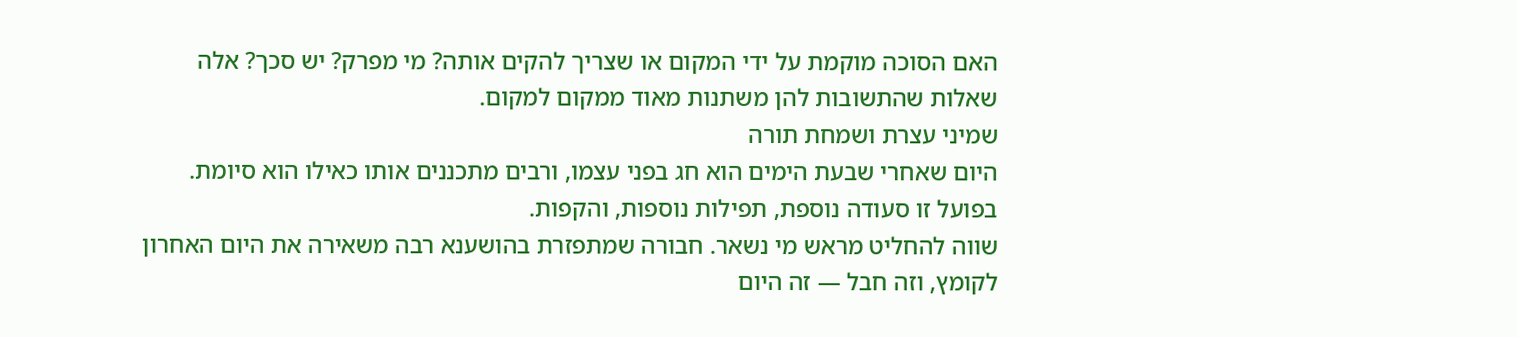האם הסוכה מוקמת על ידי המקום או שצריך להקים אותה? מי מפרק? יש סכך? אלה שאלות שהתשובות להן משתנות מאוד ממקום למקום.
שמיני עצרת ושמחת תורה
היום שאחרי שבעת הימים הוא חג בפני עצמו, ורבים מתכננים אותו כאילו הוא סיומת. בפועל זו סעודה נוספת, תפילות נוספות, והקפות.
שווה להחליט מראש מי נשאר. חבורה שמתפזרת בהושענא רבה משאירה את היום האחרון לקומץ, וזה חבל — זה היום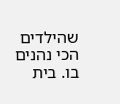שהילדים הכי נהנים בו. בית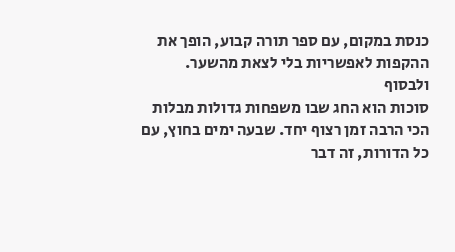כנסת במקום, עם ספר תורה קבוע, הופך את ההקפות לאפשריות בלי לצאת מהשער.
ולבסוף
סוכות הוא החג שבו משפחות גדולות מבלות הכי הרבה זמן רצוף יחד. שבעה ימים בחוץ, עם כל הדורות, זה דבר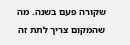שקורה פעם בשנה. מה שהמקום צריך לתת זה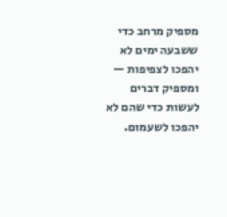מספיק מרחב כדי ששבעה ימים לא יהפכו לצפיפות — ומספיק דברים לעשות כדי שהם לא יהפכו לשעמום.